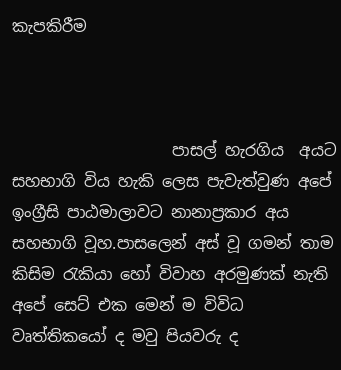කැපකිරීම



                    පාසල් හැරගිය  අයට සහභාගි විය හැකි ලෙස පැවැත්වුණ අපේ ඉංග්‍රීසි පාඨමාලාවට නානාප්‍රකාර අය සහභාගි වූහ.පාසලෙන් අස් වූ ගමන් තාම කිසිම රැකියා හෝ විවාහ අරමුණක් නැති අපේ සෙට් එක මෙන් ම විවිධ වෘත්තිකයෝ ද මවු පියවරු ද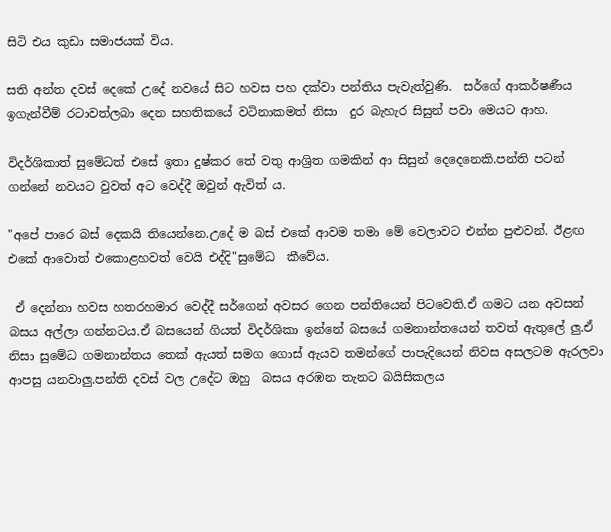සිටි එය කුඩා සමාජයක් විය.

සති අන්ත දවස් දෙකේ උදේ නවයේ සිට හවස පහ දක්වා පන්තිය පැවැත්වුණි.  සර්ගේ ආකර්ෂණීය ඉගැන්වීම් රටාවත්ලබා දෙන සහතිකයේ වටිනාකමත් නිසා  දුර බැහැර සිසුන් පවා මෙයට ආහ.

විදර්ශිකාත් සුමේධත් එසේ ඉතා දුෂ්කර තේ වතු ආශ්‍රිත ගමකින් ආ සිසුන් දෙදෙනෙකි.පන්ති පටන් ගන්නේ නවයට වුවත් අට වෙද්දී ඔවුන් ඇවිත් ය.

"අපේ පාරෙ බස් දෙකයි තියෙන්නෙ.උදේ ම බස් එකේ ආවම තමා මේ වෙලාවට එන්න පුළුවන්. ඊළඟ එකේ ආවොත් එකොළහවත් වෙයි එද්දි"සුමේධ  කීවේය.

 ඒ දෙන්නා හවස හතරහමාර වෙද්දී සර්ගෙන් අවසර ගෙන පන්තියෙන් පිටවෙති.ඒ ගමට යන අවසන් බසය අල්ලා ගන්නටය.ඒ බසයෙන් ගියත් විදර්ශිකා ඉන්නේ බසයේ ගමනාන්තයෙන් තවත් ඇතුලේ ලු.ඒ නිසා සුමේධ ගමනාන්තය තෙක් ඇයත් සමග ගොස් ඇයව තමන්ගේ පාපැදියෙන් නිවස අසලටම ඇරලවා ආපසු යනවාලු.පන්ති දවස් වල උදේට ඔහු  බසය අරඹන තැනට බයිසිකලය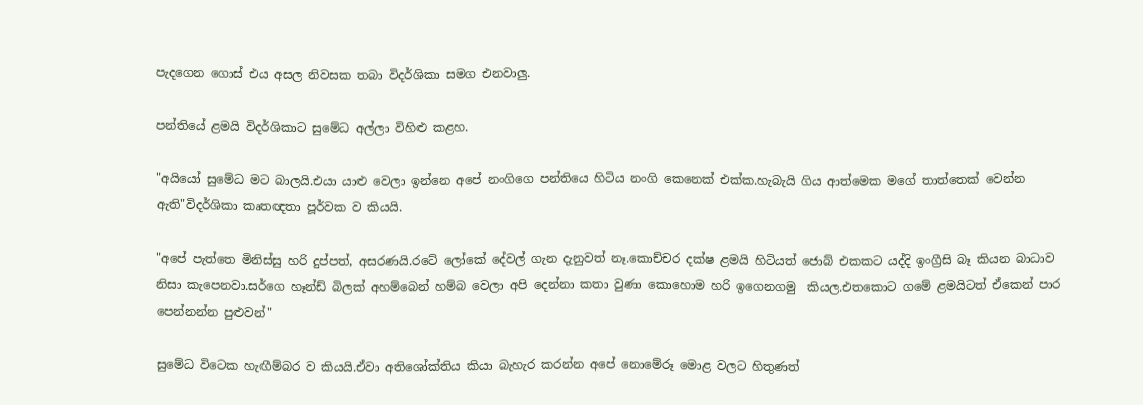පැදගෙන ගොස් එය අසල නිවසක තබා විදර්ශිකා සමග එනවාලු.

පන්තියේ ළමයි විදර්ශිකාට සුමේධ අල්ලා විහිළු කළහ.

"අයියෝ සුමේධ මට බාලයි.එයා යාළු වෙලා ඉන්නෙ අපේ නංගිගෙ පන්‍තියෙ හිටිය නංගි කෙනෙක් එක්ක.හැබැයි ගිය ආත්මෙක මගේ තාත්තෙක් වෙන්න ඇති"විදර්ශිකා කෘතඥතා පූර්වක ව කියයි.

"අපේ පැත්තෙ මිනිස්සු හරි දුප්පත්, අසරණයි.රටේ ලෝකේ දේවල් ගැන දැනුවත් නෑ.කොච්චර දක්ෂ ළමයි හිටියත් ජොබ් එකකට යද්දි ඉංග්‍රීසි බෑ කියන බාධාව නිසා කැපෙනවා.සර්ගෙ හෑන්ඩ් බිලක් අහම්බෙන් හම්බ වෙලා අපි දෙන්නා කතා වුණා කොහොම හරි ඉගෙනගමු  කියල.එතකොට ගමේ ළමයිටත් ඒකෙන් පාර පෙන්නන්න පුළුවන්"

සුමේධ විටෙක හැඟීම්බර ව කියයි.ඒවා අතිශෝක්තිය කියා බැහැර කරන්න අපේ නොමේරූ මොළ වලට හිතුණත්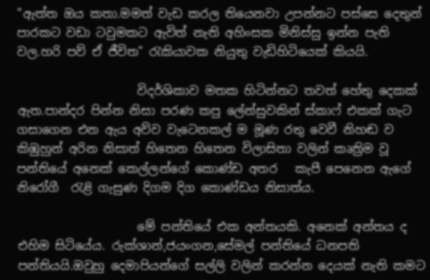"ඇත්ත ඔය කතා.මමත් වැඩ කරල තියෙනවා උපන්නට පස්සෙ දෙතුන් පාරකට වඩා ටවුමකට ඇවිත් නැති අහිංසක මිනිස්සු ඉන්න පැති වල.හරි පව් ඒ ජීවිත" රැකියාවක නියුතු වැඩිහිටියෙක් කියයි.

                    විදර්ශිකාව මතක හිටින්නට තවත් හේතු දෙකක් ඇත.පාන්දර පින්න නිසා පරණ කපු ලේන්සුවකින් ස්කාෆ් එකක් ගැට ගසාගෙන එන ඇය අව්ව වැටෙනකල් ම මූණ රතු වෙවී නිහඬ ව කිඹුහුන් අරින නිසාත් හිතෙන හිතෙන විලාසිතා වලින් කෘත්‍රිම වූ පන්තියේ අනෙක් කෙල්ලන්ගේ කොණ්ඩ අතර   කැපී පෙනෙන ඇගේ නිරෝගී  ‍රැළි ගැසුණ දිගම දිග කොණ්ඩය නිසාත්ය.

                    මේ පන්තියේ එක අන්තයකි. අනෙක් අන්තය ද එහිම සිටියේය. රුක්ශාන්,ජයංගන,සේමල් පන්තියේ ධනපති පන්‍තියයි.ඔවුහු දෙමාපියන්ගේ සල්ලි වලින් කරන්න දෙයක් නැති කමට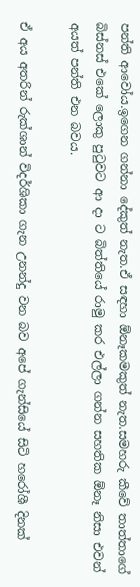පන්ති ආවෝය.ඉගෙන ගන්නා දේකුත් නැත.ඒ සඳහා ඕනෑකමකුත් නැත.සමහරු කීවේ තාත්තාගේ බිස්නස් එකේ ලොකු පුටුවට ආ දා ට බිත්තියේ රාමු කර එල්ලා ගන්න සහතික ඕනෑ නිසා එවන් අයත් පන්ති එන බවය.

ඒ අය අතරින් රුක්ශාන් විදර්ශිකා ගැන උනන්දු වන බව අපේ ගැන්සියේ සිටි හරෝශී දිනක්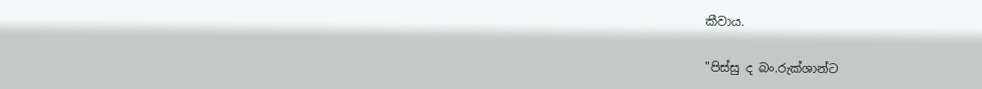කීවාය.

"පිස්සු ද බං.රුක්ශාන්ට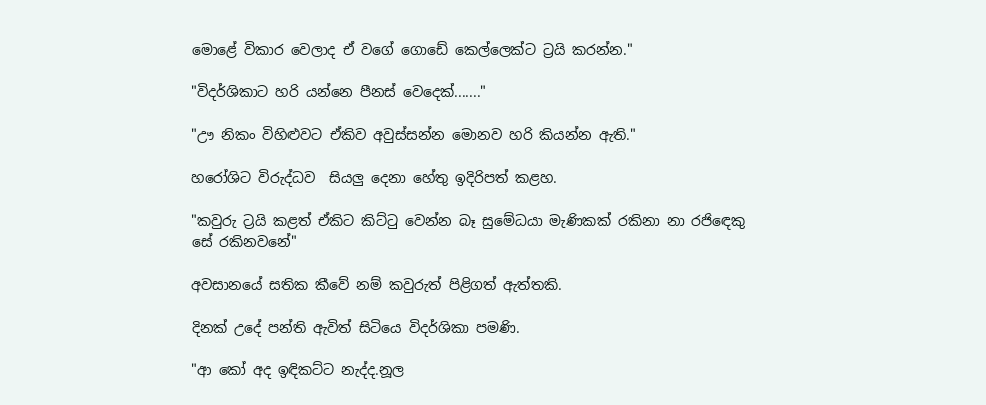මොළේ විකාර වෙලාද ඒ වගේ ගොඩේ කෙල්ලෙක්ට ට්‍රයි කරන්න."

"විදර්ශිකාට හරි යන්නෙ පීනස් වෙදෙක්......."

"ඌ නිකං විහිළුවට ඒකිව අවුස්සන්න මොනව හරි කියන්න ඇති."

හරෝශිට විරුද්ධව  සියලු දෙනා හේතු ඉදිරිපත් කළහ.

"කවුරු ට්‍රයි කළත් ඒකිට කිට්ටු වෙන්න බෑ සුමේධයා මැණිකක් රකිනා නා රජිඳෙකු සේ රකිනවනේ"

අවසානයේ සතික කීවේ නම් කවුරුත් පිළිගත් ඇත්තකි.

දිනක් උදේ පන්ති ඇවිත් සිටියෙ විදර්ශිකා පමණි.

"ආ කෝ අද ඉඳිකට්ට නැද්ද.නූල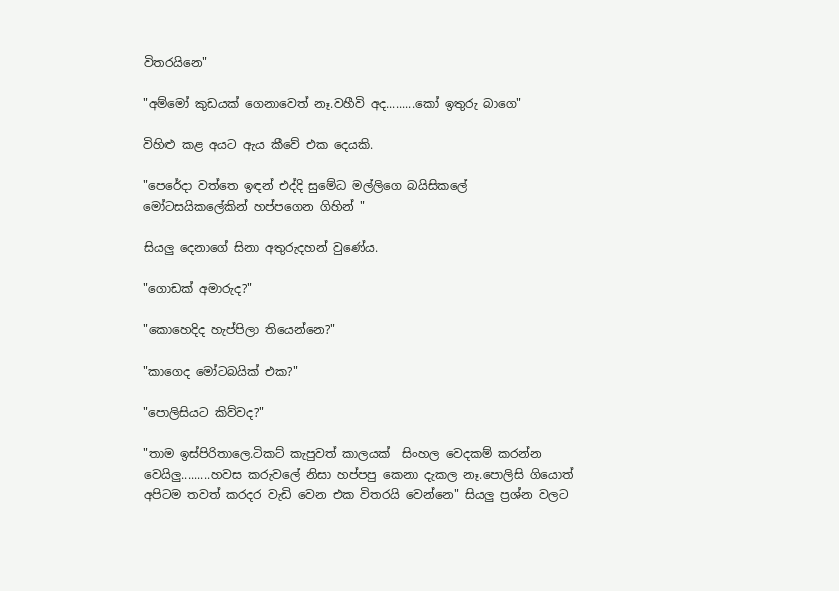විතරයිනෙ"

"අම්මෝ කුඩයක් ගෙනාවෙත් නෑ.වහීවි අද.........කෝ ඉතුරු බාගෙ"

විහිළු කළ අයට ඇය කීවේ එක දෙයකි.

"පෙරේදා වත්තෙ ඉඳන් එද්දි සුමේධ මල්ලිගෙ බයිසිකලේ මෝටසයිකලේකින් හප්පගෙන ගිහින් "

සියලු දෙනාගේ සිනා අතුරුදහන් වුණේය.

"ගොඩක් අමාරුද?"

"කොහෙදිද හැප්පිලා තියෙන්නෙ?"

"කාගෙද මෝටබයික් එක?"

"පොලිසියට කිව්වද?"

"තාම ඉස්පිරිතාලෙ.ටිකට් කැපුවත් කාලයක්  සිංහල වෙදකම් කරන්න වෙයිලු.........හවස කරුවලේ නිසා හප්පපු කෙනා දැකල නෑ.පොලිසි ගියොත් අපිටම තවත් කරදර වැඩි වෙන එක විතරයි වෙන්නෙ" සියලු ප්‍රශ්න වලට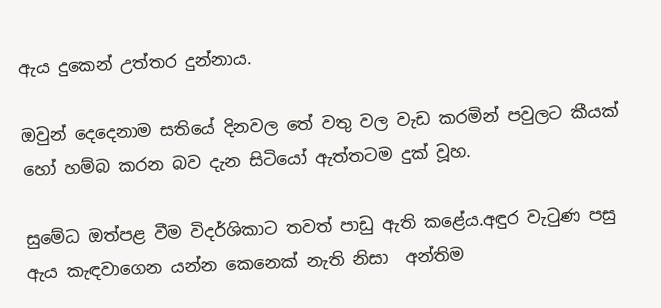ඇය දුකෙන් උත්තර දුන්නාය.

ඔවුන් දෙදෙනාම සතියේ දිනවල තේ වතු වල වැඩ කරමින් පවුලට කීයක් හෝ හම්බ කරන බව දැන සිටියෝ ඇත්තටම දුක් වූහ.

සුමේධ ඔත්පළ වීම විදර්ශිකාට තවත් පාඩු ඇති කළේය.අඳුර වැටුණ පසු ඇය කැඳවාගෙන යන්න කෙනෙක් නැති නිසා  අන්තිම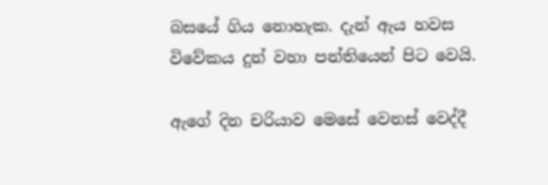බසයේ ගිය නොහැක. දැන් ඇය හවස විවේකය දුන් වහා පන්තියෙන් පිට වෙයි.

ඇගේ දින චරියාව මෙසේ වෙනස් වෙද්දී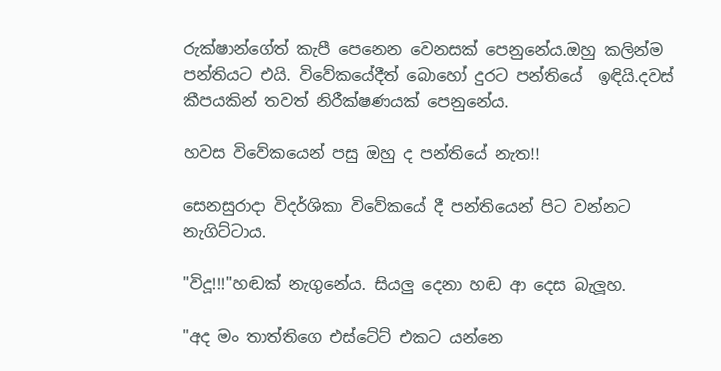රුක්ෂාන්ගේත් කැපී පෙනෙන වෙනසක් පෙනුනේය.ඔහු කලින්ම  පන්තියට එයි. විවේකයේදීත් බොහෝ දුරට පන්තියේ  ඉඳියි.දවස් කීපයකින් තවත් නිරීක්ෂණයක් පෙනුනේය.

හවස විවේකයෙන් පසු ඔහු ද පන්තියේ නැත!!

සෙනසුරාදා විදර්ශිකා විවේකයේ දී පන්තියෙන් පිට වන්නට නැගිට්ටාය.

"විදූ!!!"හඬක් නැගුනේය. සියලු දෙනා හඬ ආ දෙස බැලූහ.

"අද මං තාත්තිගෙ එස්ටේට් එකට යන්නෙ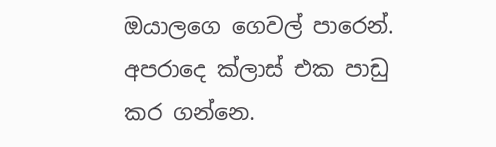ඔයාලගෙ ගෙවල් පාරෙන්. අපරාදෙ ක්ලාස් එක පාඩු කර ගන්නෙ.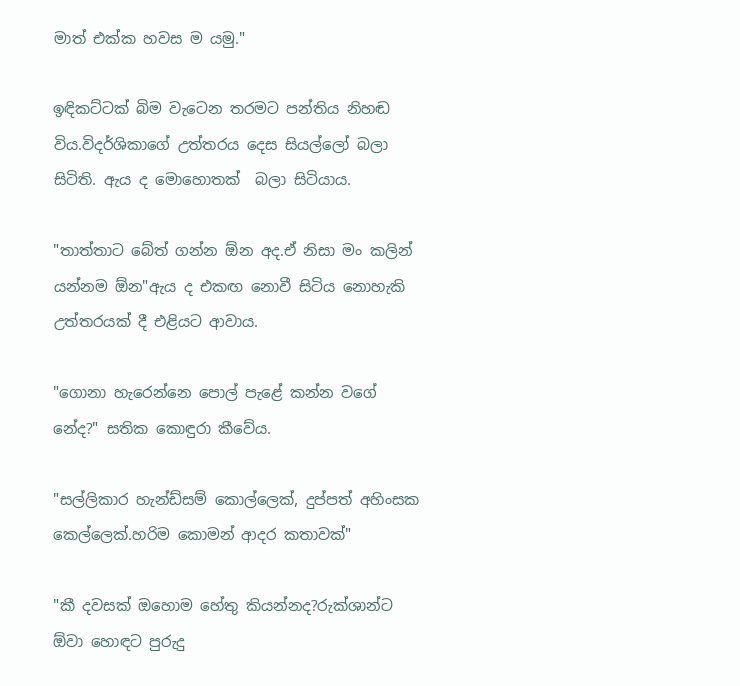මාත් එක්ක හවස ම යමු."

ඉඳිකට්ටක් බිම වැටෙන තරමට පන්තිය නිහඬ විය.විදර්ශිකාගේ උත්තරය දෙස සියල්ලෝ බලා සිටිති. ඇය ද මොහොතක්  බලා සිටියාය.

"තාත්තාට බේත් ගන්න ඕන අද.ඒ නිසා මං කලින් යන්නම ඕන"ඇය ද එකඟ නොවී සිටිය නොහැකි උත්තරයක් දී එළියට ආවාය.

"ගොනා හැරෙන්නෙ පොල් පැළේ කන්න වගේ නේද?" සතික කොඳුරා කීවේය.

"සල්ලිකාර හැන්ඩ්සම් කොල්ලෙක්, දුප්පත් අහිංසක කෙල්ලෙක්.හරිම කොමන් ආදර කතාවක්"

"කී දවසක් ඔහොම හේතු කියන්නද?රුක්ශාන්ට ඕවා හොඳට පුරුදු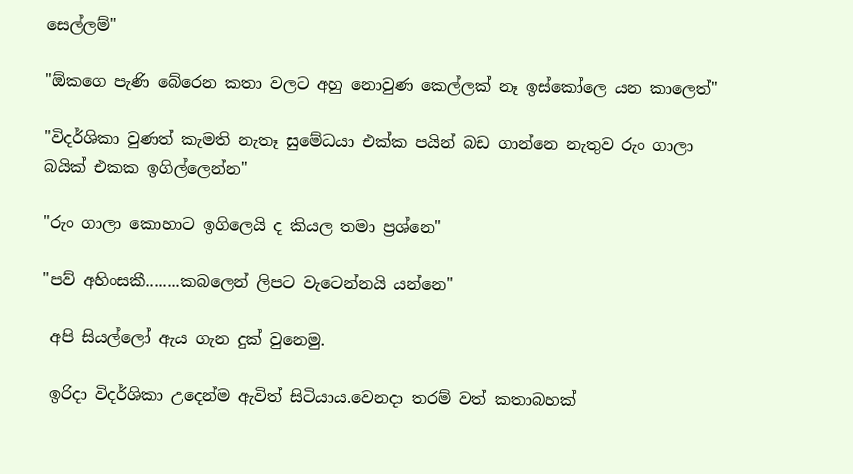සෙල්ලම්"

"ඕකගෙ පැණි බේරෙන කතා වලට අහු නොවුණ කෙල්ලක් නෑ ඉස්කෝලෙ යන කාලෙත්"

"විදර්ශිකා වුණත් කැමති නැතෑ සුමේධයා එක්ක පයින් බඩ ගාන්නෙ නැතුව රුං ගාලා බයික් එකක ඉගිල්ලෙන්න"

"රුං ගාලා කොහාට ඉගිලෙයි ද කියල තමා ප්‍රශ්නෙ"

"පව් අහිංසකී........කබලෙන් ලිපට වැටෙන්නයි යන්නෙ"

 අපි සියල්ලෝ ඇය ගැන දුක් වුනෙමු.

 ඉරිදා විදර්ශිකා උදෙන්ම ඇවිත් සිටියාය.වෙනදා තරම් වත් කතාබහක්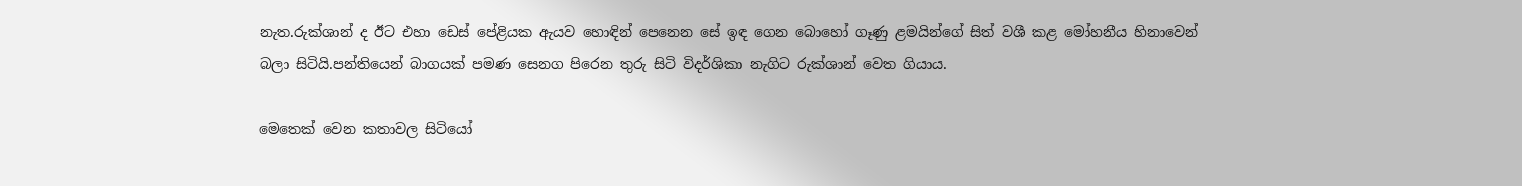නැත.රුක්ශාන් ද ඊට එහා ඩෙස් පේළියක ඇයව හොඳින් පෙනෙන සේ ඉඳ ගෙන බොහෝ ගෑණු ළමයින්ගේ සිත් වශී කළ මෝහනීය හිනාවෙන් බලා සිටියි.පන්තියෙන් බාගයක් පමණ සෙනග පිරෙන තුරු සිටි විදර්ශිකා නැගිට රුක්ශාන් වෙත ගියාය.

මෙතෙක් වෙන කතාවල සිටියෝ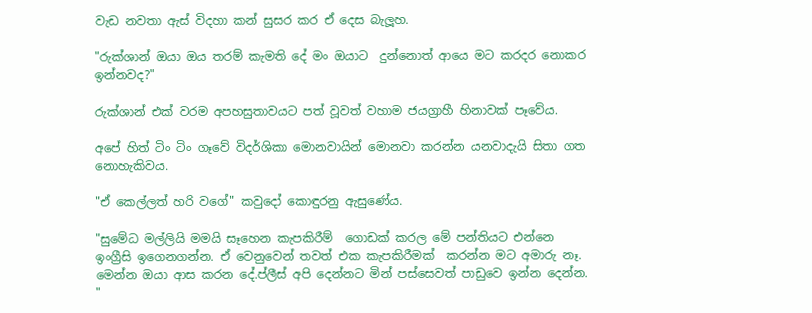වැඩ නවතා ඇස් විදහා කන් සුසර කර ඒ දෙස බැලූහ.

"රුක්ශාන් ඔයා ඔය තරම් කැමති දේ මං ඔයාට  දුන්නොත් ආයෙ මට කරදර නොකර ඉන්නවද?"

රුක්ශාන් එක් වරම අපහසුතාවයට පත් වූවත් වහාම ජයග්‍රාහී හිනාවක් පෑවේය.

අපේ හිත් ටිං ටිං ගෑවේ විදර්ශිකා මොනවායින් මොනවා කරන්න යනවාදැයි සිතා ගත නොහැකිවය.

"ඒ කෙල්ලත් හරි වගේ" කවුදෝ කොඳුරනු ඇසුණේය.

"සුමේධ මල්ලියි මමයි සෑහෙන කැපකිරීම්  ගොඩක් කරල මේ පන්තියට එන්නෙ ඉංග්‍රීසි ඉගෙනගන්න. ඒ වෙනුවෙන් තවත් එක කැපකිරීමක්  කරන්න මට අමාරු නෑ. මෙන්න ඔයා ආස කරන දේ.ප්ලීස් අපි දෙන්නට මින් පස්සෙවත් පාඩුවෙ ඉන්න දෙන්න. "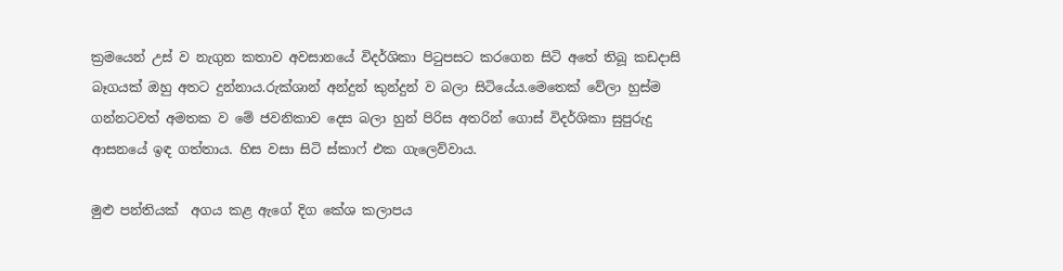ක්‍රමයෙන් උස් ව නැගුන කතාව අවසානයේ විදර්ශිකා පිටුපසට කරගෙන සිටි අතේ තිබූ කඩදාසි බෑගයක් ඔහු අතට දුන්නාය.රුක්ශාන් අන්දුන් කුන්දුන් ව බලා සිටියේය.මෙතෙක් වේලා හුස්ම ගන්නටවත් අමතක ව මේ ජවනිකාව දෙස බලා හුන් පිරිස අතරින් ගොස් විදර්ශිකා සුපුරුදු ආසනයේ ඉඳ ගත්තාය. හිස වසා සිටි ස්කාෆ් එක ගැලෙව්වාය.

මුළු පන්තියක්  අගය කළ ඇගේ දිග කේශ කලාපය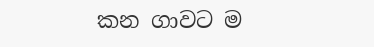කන ගාවට ම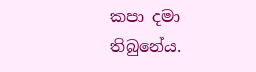කපා දමා තිබුනේය.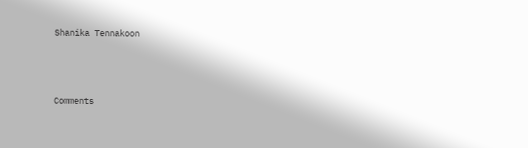Shanika Tennakoon



Comments